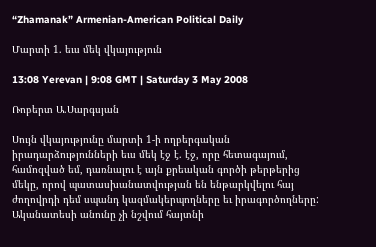“Zhamanak” Armenian-American Political Daily

Մարտի 1. եւս մեկ վկայություն

13:08 Yerevan | 9:08 GMT | Saturday 3 May 2008

Ռոբերտ Ա.Սարգսյան

Սույն վկայությունը մարտի 1-ի ողբերգական իրադարձությունների եւս մեկ էջ է. էջ, որը հետագայում, համոզված եմ, դառնալու է այն քրեական գործի թերթերից մեկը, որով պատասխանատվության են ենթարկվելու հայ ժողովրդի դեմ սպանդ կազմակերպողները եւ իրագործողները: Ականատեսի անունը չի նշվում հայտնի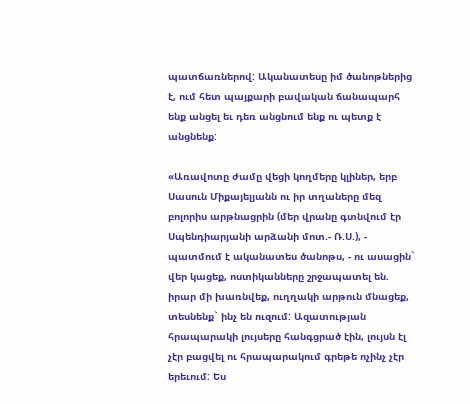պատճառներով: Ականատեսը իմ ծանոթներից է, ում հետ պայքարի բավական ճանապարհ ենք անցել եւ դեռ անցնում ենք ու պետք է անցնենք:

«Առավոտը ժամը վեցի կողմերը կլիներ, երբ Սասուն Միքայելյանն ու իր տղաները մեզ բոլորիս արթնացրին (մեր վրանը գտնվում էր Սպենդիարյանի արձանի մոտ.- Ռ.Ս.), - պատմում է ականատես ծանոթս, - ու ասացին` վեր կացեք, ոստիկանները շրջապատել են. իրար մի խառնվեք, ուղղակի արթուն մնացեք, տեսնենք` ինչ են ուզում: Ազատության հրապարակի լույսերը հանգցրած էին, լույսն էլ չէր բացվել ու հրապարակում գրեթե ոչինչ չէր երեւում: Ես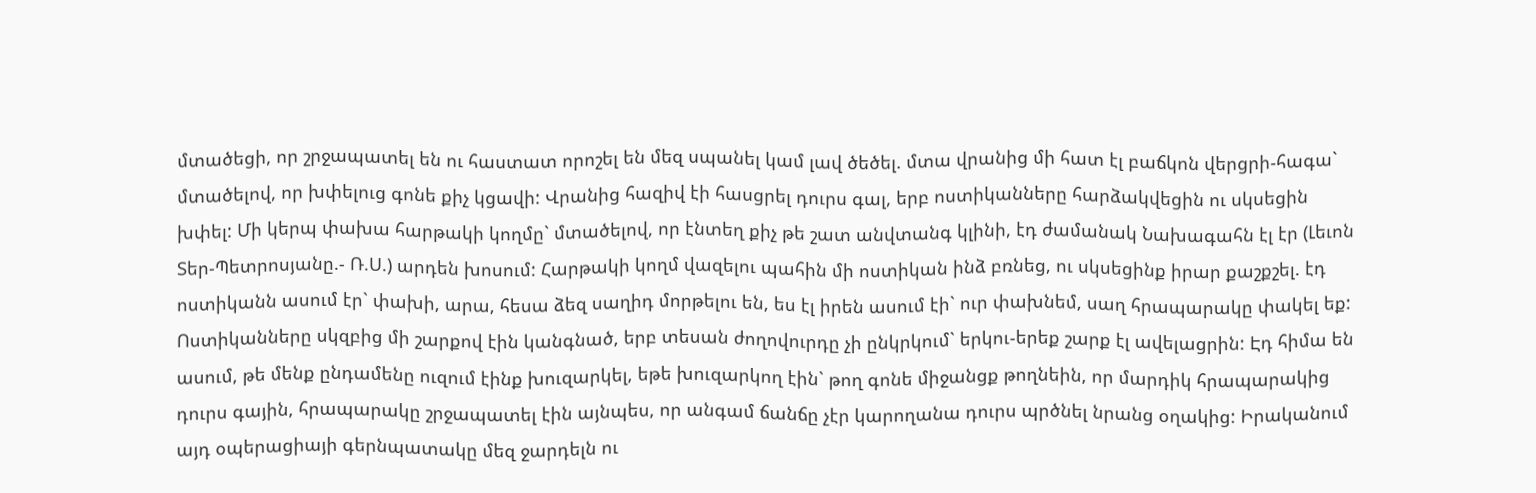մտածեցի, որ շրջապատել են ու հաստատ որոշել են մեզ սպանել կամ լավ ծեծել. մտա վրանից մի հատ էլ բաճկոն վերցրի-հագա` մտածելով, որ խփելուց գոնե քիչ կցավի: Վրանից հազիվ էի հասցրել դուրս գալ, երբ ոստիկանները հարձակվեցին ու սկսեցին խփել: Մի կերպ փախա հարթակի կողմը` մտածելով, որ էնտեղ քիչ թե շատ անվտանգ կլինի, էդ ժամանակ Նախագահն էլ էր (Լեւոն Տեր-Պետրոսյանը.- Ռ.Ս.) արդեն խոսում: Հարթակի կողմ վազելու պահին մի ոստիկան ինձ բռնեց, ու սկսեցինք իրար քաշքշել. էդ ոստիկանն ասում էր` փախի, արա, հեսա ձեզ սաղիդ մորթելու են, ես էլ իրեն ասում էի` ուր փախնեմ, սաղ հրապարակը փակել եք: Ոստիկանները սկզբից մի շարքով էին կանգնած, երբ տեսան ժողովուրդը չի ընկրկում` երկու-երեք շարք էլ ավելացրին: Էդ հիմա են ասում, թե մենք ընդամենը ուզում էինք խուզարկել, եթե խուզարկող էին` թող գոնե միջանցք թողնեին, որ մարդիկ հրապարակից դուրս գային, հրապարակը շրջապատել էին այնպես, որ անգամ ճանճը չէր կարողանա դուրս պրծնել նրանց օղակից: Իրականում այդ օպերացիայի գերնպատակը մեզ ջարդելն ու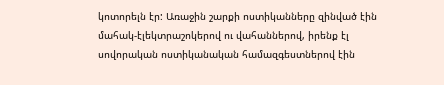կոտորելն էր: Առաջին շարքի ոստիկանները զինված էին մահակ-էլեկտրաշոկերով ու վահաններով, իրենք էլ սովորական ոստիկանական համազգեստներով էին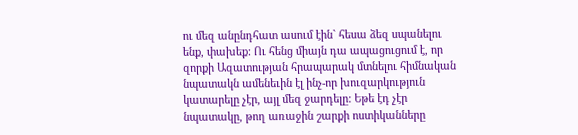ու մեզ անընդհատ ասում էին` հեսա ձեզ սպանելու ենք, փախեք: Ու հենց միայն դա ապացուցում է, որ զորքի Ազատության հրապարակ մտնելու հիմնական նպատակն ամենեւին էլ ինչ-որ խուզարկություն կատարելը չէր, այլ մեզ ջարդելը: Եթե էդ չէր նպատակը, թող առաջին շարքի ոստիկանները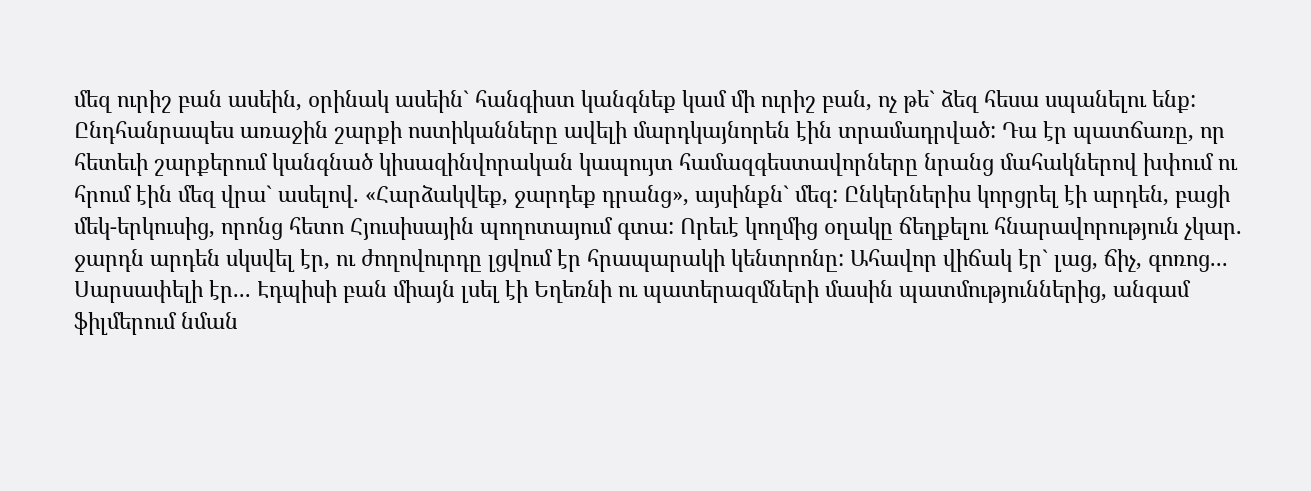մեզ ուրիշ բան ասեին, օրինակ ասեին` հանգիստ կանգնեք կամ մի ուրիշ բան, ոչ թե` ձեզ հեսա սպանելու ենք: Ընդհանրապես առաջին շարքի ոստիկանները ավելի մարդկայնորեն էին տրամադրված: Դա էր պատճառը, որ հետեւի շարքերում կանգնած կիսազինվորական կապույտ համազգեստավորները նրանց մահակներով խփում ու հրում էին մեզ վրա` ասելով. «Հարձակվեք, ջարդեք դրանց», այսինքն` մեզ: Ընկերներիս կորցրել էի արդեն, բացի մեկ-երկուսից, որոնց հետո Հյուսիսային պողոտայում գտա: Որեւէ կողմից օղակը ճեղքելու հնարավորություն չկար. ջարդն արդեն սկսվել էր, ու ժողովուրդը լցվում էր հրապարակի կենտրոնը: Ահավոր վիճակ էր` լաց, ճիչ, գոռոց... Սարսափելի էր... Էդպիսի բան միայն լսել էի Եղեռնի ու պատերազմների մասին պատմություններից, անգամ ֆիլմերում նման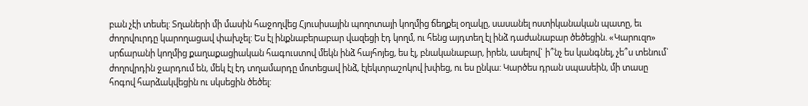բան չէի տեսել: Տղաների մի մասին հաջողվեց Հյուսիսային պողոտայի կողմից ճեղքել օղակը, սասանել ոստիկանական պատը, եւ ժողովուրդը կարողացավ փախչել: Ես էլ ինքնաբերաբար վազեցի էդ կողմ, ու հենց այդտեղ էլ ինձ դաժանաբար ծեծեցին. «Կարուզո» սրճարանի կողմից քաղաքացիական հագուստով մեկն ինձ հայհոյեց, ես էլ, բնականաբար, իրեն, ասելով` ի՞նչ ես կանգնել, չե՞ս տենում` ժողովրդին ջարդում են, մեկ էլ էդ տղամարդը մոտեցավ ինձ, էլեկտրաշոկով խփեց, ու ես ընկա: Կարծես դրան սպասեին, մի տասը հոգով հարձակվեցին ու սկսեցին ծեծել: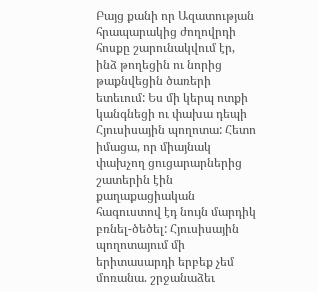Բայց քանի որ Ազատության հրապարակից ժողովրդի հոսքը շարունակվում էր, ինձ թողեցին ու նորից թաքնվեցին ծառերի ետեւում: Ես մի կերպ ոտքի կանգնեցի ու փախա դեպի Հյուսիսային պողոտա: Հետո իմացա, որ միայնակ փախչող ցուցարարներից շատերին էին քաղաքացիական հագուստով էդ նույն մարդիկ բռնել-ծեծել: Հյուսիսային պողոտայում մի երիտասարդի երբեք չեմ մոռանա. շրջանաձեւ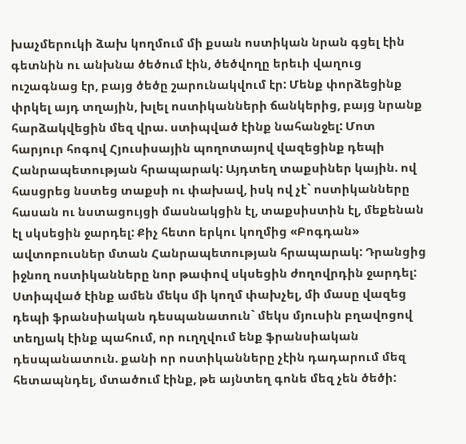խաչմերուկի ձախ կողմում մի քսան ոստիկան նրան գցել էին գետնին ու անխնա ծեծում էին, ծեծվողը երեւի վաղուց ուշագնաց էր, բայց ծեծը շարունակվում էր: Մենք փորձեցինք փրկել այդ տղային, խլել ոստիկանների ճանկերից, բայց նրանք հարձակվեցին մեզ վրա. ստիպված էինք նահանջել: Մոտ հարյուր հոգով Հյուսիսային պողոտայով վազեցինք դեպի Հանրապետության հրապարակ: Այդտեղ տաքսիներ կային. ով հասցրեց նստեց տաքսի ու փախավ, իսկ ով չէ` ոստիկանները հասան ու նստացույցի մասնակցին էլ, տաքսիստին էլ, մեքենան էլ սկսեցին ջարդել: Քիչ հետո երկու կողմից «Բոգդան» ավտոբուսներ մտան Հանրապետության հրապարակ: Դրանցից իջնող ոստիկանները նոր թափով սկսեցին ժողովրդին ջարդել: Ստիպված էինք ամեն մեկս մի կողմ փախչել, մի մասը վազեց դեպի ֆրանսիական դեսպանատուն` մեկս մյուսին բղավոցով տեղյակ էինք պահում, որ ուղղվում ենք ֆրանսիական դեսպանատուն. քանի որ ոստիկանները չէին դադարում մեզ հետապնդել, մտածում էինք, թե այնտեղ գոնե մեզ չեն ծեծի: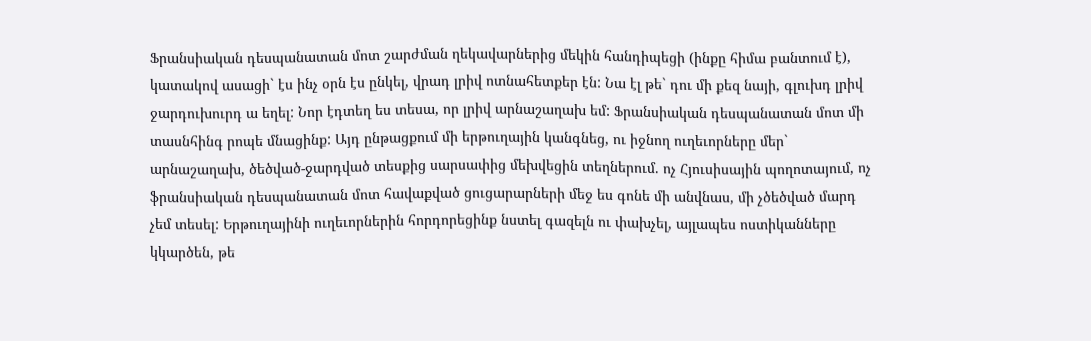Ֆրանսիական դեսպանատան մոտ շարժման ղեկավարներից մեկին հանդիպեցի (ինքը հիմա բանտում է), կատակով ասացի` էս ինչ օրն էս ընկել, վրադ լրիվ ոտնահետքեր էն: Նա էլ թե` դու մի քեզ նայի, գլուխդ լրիվ ջարդուխուրդ ա եղել: Նոր էդտեղ ես տեսա, որ լրիվ արնաշաղախ եմ: Ֆրանսիական դեսպանատան մոտ մի տասնհինգ րոպե մնացինք: Այդ ընթացքում մի երթուղային կանգնեց, ու իջնող ուղեւորները մեր` արնաշաղախ, ծեծված-ջարդված տեսքից սարսափից մեխվեցին տեղներում. ոչ Հյուսիսային պողոտայում, ոչ ֆրանսիական դեսպանատան մոտ հավաքված ցուցարարների մեջ ես գոնե մի անվնաս, մի չծեծված մարդ չեմ տեսել: Երթուղայինի ուղեւորներին հորդորեցինք նստել գազելն ու փախչել, այլապես ոստիկանները կկարծեն, թե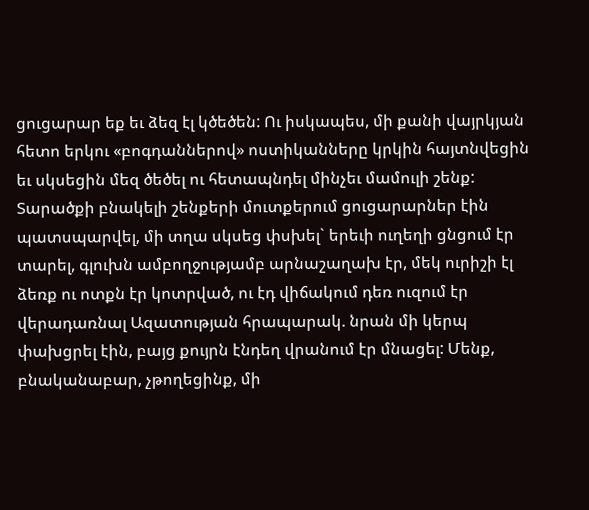ցուցարար եք եւ ձեզ էլ կծեծեն: Ու իսկապես, մի քանի վայրկյան հետո երկու «բոգդաններով» ոստիկանները կրկին հայտնվեցին եւ սկսեցին մեզ ծեծել ու հետապնդել մինչեւ մամուլի շենք: Տարածքի բնակելի շենքերի մուտքերում ցուցարարներ էին պատսպարվել, մի տղա սկսեց փսխել` երեւի ուղեղի ցնցում էր տարել, գլուխն ամբողջությամբ արնաշաղախ էր, մեկ ուրիշի էլ ձեռք ու ոտքն էր կոտրված, ու էդ վիճակում դեռ ուզում էր վերադառնալ Ազատության հրապարակ. նրան մի կերպ փախցրել էին, բայց քույրն էնդեղ վրանում էր մնացել: Մենք, բնականաբար, չթողեցինք, մի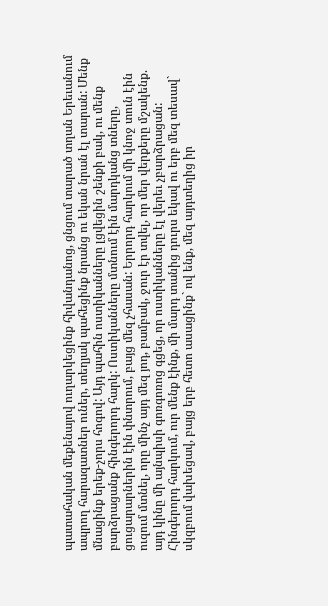պատահական մեքենայով ուղարկեցինք հիվանդանոց, ցնցում տարած տղան Երեւանում ապրող հարազատներ ուներ, տեղյակ պահեցինք նրանց ու եկան նրան էլ տարան: Մենք մնացինք երեք-չորս հոգով: Այդ պահին ոստիկանները լցվեցին շենքի բակ, ու մենք բարձրացանք հինգերորդ հարկ: Ոստիկանները մտնում էին մարդկանց տները, ցուցարարներին էին փնտրում, բայց մեզ չհասան: Երրորդ հարկում մի կնոջ տուն էին ուզում մտնել, որը մինչ այդ մեզ յոդ, բամբակ, ջուր էր տվել, որ մեր վերքերը մշակենք. այդ կինը մի այնպիսի գոռգոռոց գցեց, որ ոստիկանները էլ վերեւ չբարձրացան: Հինգերորդ հարկում, ուր մենք էինք, մի մարդ տանից դուրս եկավ ու երբ մեզ տեսավ` սկզբում վախեցավ, բայց երբ հետո ասացինք` ով ենք, մեզ այդտեղից իր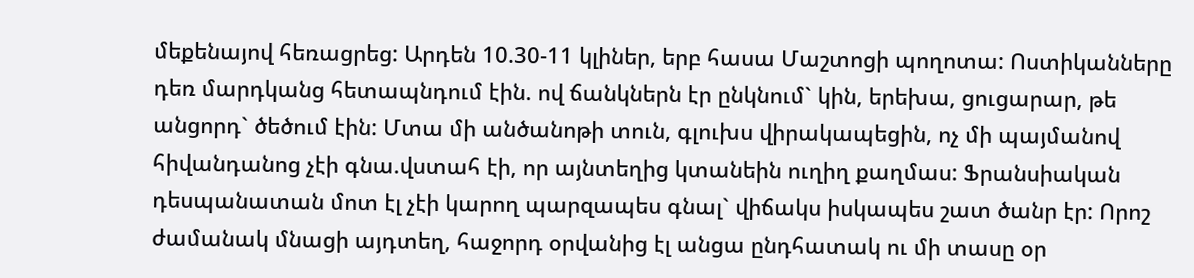մեքենայով հեռացրեց: Արդեն 10.30-11 կլիներ, երբ հասա Մաշտոցի պողոտա: Ոստիկանները դեռ մարդկանց հետապնդում էին. ով ճանկներն էր ընկնում` կին, երեխա, ցուցարար, թե անցորդ` ծեծում էին: Մտա մի անծանոթի տուն, գլուխս վիրակապեցին, ոչ մի պայմանով հիվանդանոց չէի գնա.վստահ էի, որ այնտեղից կտանեին ուղիղ քաղմաս: Ֆրանսիական դեսպանատան մոտ էլ չէի կարող պարզապես գնալ` վիճակս իսկապես շատ ծանր էր: Որոշ ժամանակ մնացի այդտեղ, հաջորդ օրվանից էլ անցա ընդհատակ ու մի տասը օր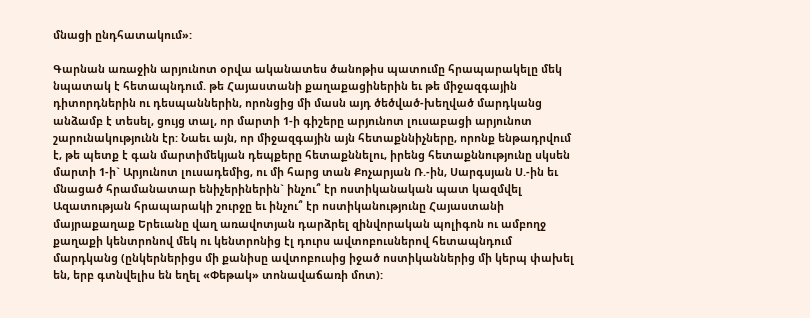մնացի ընդհատակում»:

Գարնան առաջին արյունոտ օրվա ականատես ծանոթիս պատումը հրապարակելը մեկ նպատակ է հետապնդում. թե Հայաստանի քաղաքացիներին եւ թե միջազգային դիտորդներին ու դեսպաններին, որոնցից մի մասն այդ ծեծված-խեղված մարդկանց անձամբ է տեսել, ցույց տալ, որ մարտի 1-ի գիշերը արյունոտ լուսաբացի արյունոտ շարունակությունն էր: Նաեւ այն, որ միջազգային այն հետաքննիչները, որոնք ենթադրվում է, թե պետք է գան մարտիմեկյան դեպքերը հետաքննելու, իրենց հետաքննությունը սկսեն մարտի 1-ի` Արյունոտ լուսադեմից, ու մի հարց տան Քոչարյան Ռ.-ին, Սարգսյան Ս.-ին եւ մնացած հրամանատար ենիչերիներին` ինչու՞ էր ոստիկանական պատ կազմվել Ազատության հրապարակի շուրջը եւ ինչու՞ էր ոստիկանությունը Հայաստանի մայրաքաղաք Երեւանը վաղ առավոտյան դարձրել զինվորական պոլիգոն ու ամբողջ քաղաքի կենտրոնով մեկ ու կենտրոնից էլ դուրս ավտոբուսներով հետապնդում մարդկանց (ընկերներիցս մի քանիսը ավտոբուսից իջած ոստիկաններից մի կերպ փախել են, երբ գտնվելիս են եղել «Փեթակ» տոնավաճառի մոտ):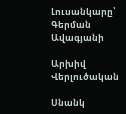Լուսանկարը՝ Գերման Ավագյանի

Արխիվ
Վերլուծական

Սնանկ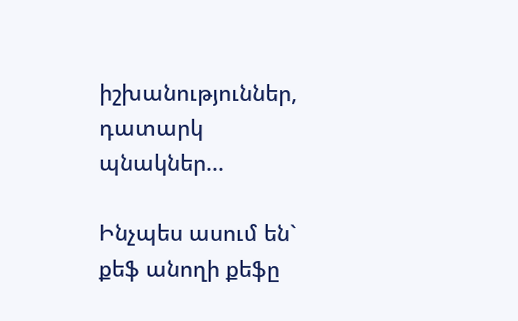իշխանություններ, դատարկ պնակներ...

Ինչպես ասում են` քեֆ անողի քեֆը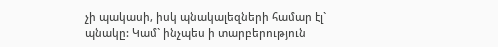չի պակասի, իսկ պնակալեզների համար էլ` պնակը: Կամ` ինչպես ի տարբերություն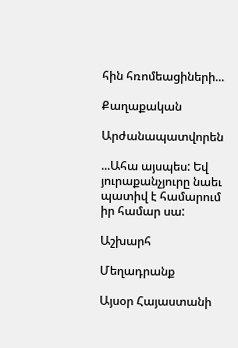հին հռոմեացիների...

Քաղաքական

Արժանապատվորեն

...Ահա այսպես: Եվ յուրաքանչյուրը նաեւ պատիվ է համարում իր համար սա:

Աշխարհ

Մեղադրանք

Այսօր Հայաստանի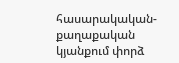հասարակական-քաղաքական կյանքում փորձ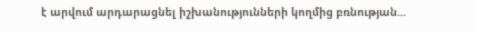է արվում արդարացնել իշխանությունների կողմից բռնության...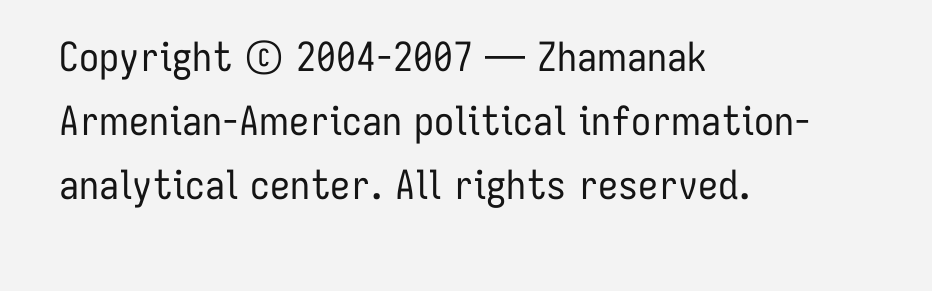Copyright © 2004-2007 — Zhamanak Armenian-American political information-analytical center. All rights reserved.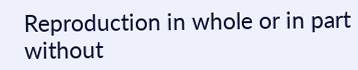Reproduction in whole or in part without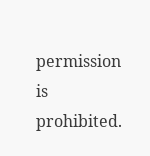permission is prohibited.